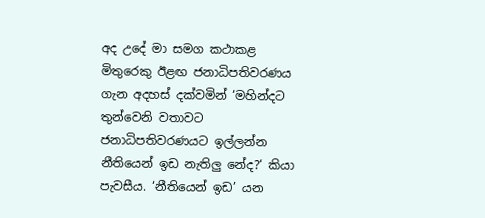අද උදේ මා සමග කථාකළ මිතුරෙකු ඊළඟ ජනාධිපතිවරණය ගැන අදහස් දක්වමින් ‘මහින්දට තුන්වෙනි වතාවට ජනාධිපතිවරණයට ඉල්ලන්න නීතියෙන් ඉඩ නැතිලු නේද?‘ කියා පැවසීය. ‘නීතියෙන් ඉඩ’ යන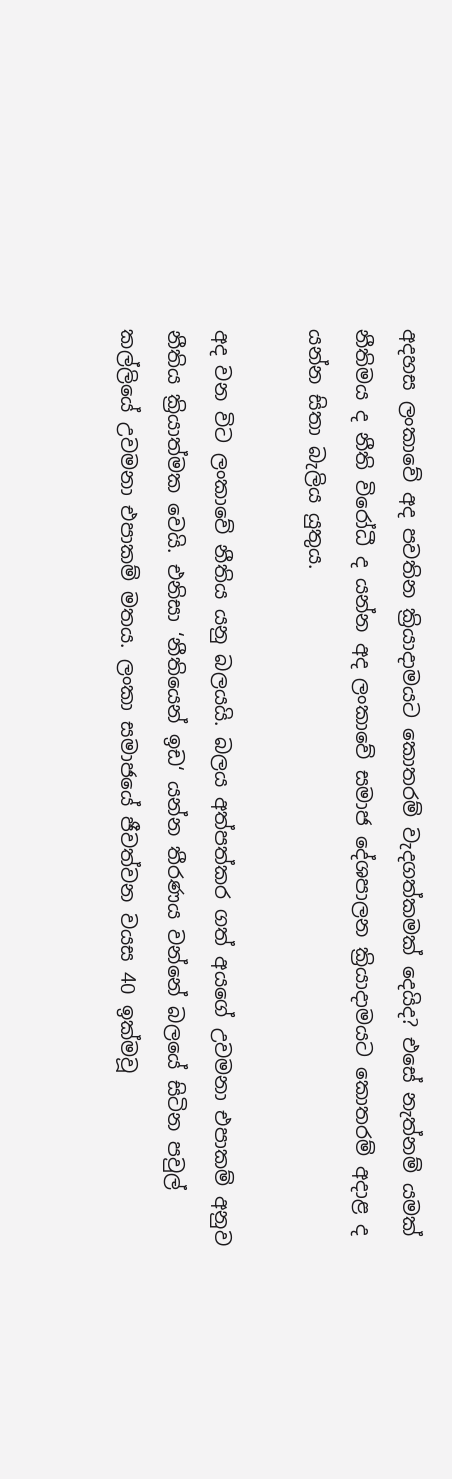අදහස ලංකාවේ අද පවතින ක්‍රියාදාමයට කොතරම් වැදගත්කමක් දෙයිද? එසේ නැත්නම් යමක් නීතිමය ද නීති විරෝධී ද යන්න අද ලංකාවේ සමාජ දේශපාලන ක්‍රියාදාමයට කොතරම් අදාළ ද යන්න සිතා බැලිය යුතුය.

අද වන විට ලංකාවේ නීතිය යනු බලයයි. බලය අත්පත්කර ගත් අයගේ උවමනා එපාකම් අනුව නීතිය ක්‍රියාත්මක වෙයි. එනිසා ‘නීතියෙන් ඉඩ‘ යන්න තීරණය වන්නේ බලයේ සිටින පවුල් කල්ලියේ උවමනා එපාකම් මතය. ලංකා සමාජයේ ජීවත්වන වයස 40 ඉක්මවූ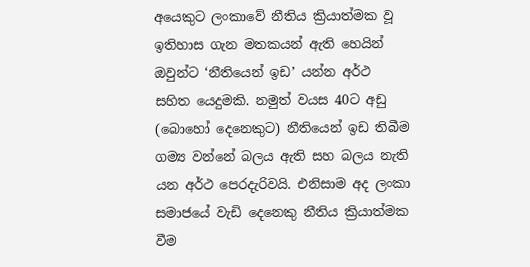අයෙකුට ලංකාවේ නීතිය ක්‍රියාත්මක වූ ඉතිහාස ගැන මතකයන් ඇති හෙයින් ඔවුන්ට ‘නීතියෙන් ඉඩ’ යන්න අර්ථ සහිත යෙදුමකි. නමුත් වයස 40ට අඩු (බොහෝ දෙනෙකුට) නීතියෙන් ඉඩ තිබීම ගම්‍ය වන්නේ බලය ඇති සහ බලය නැති යන අර්ථ පෙරදැරිවයි. එනිසාම අද ලංකා සමාජයේ වැඩි දෙනෙකු නීතිය ක්‍රියාත්මක වීම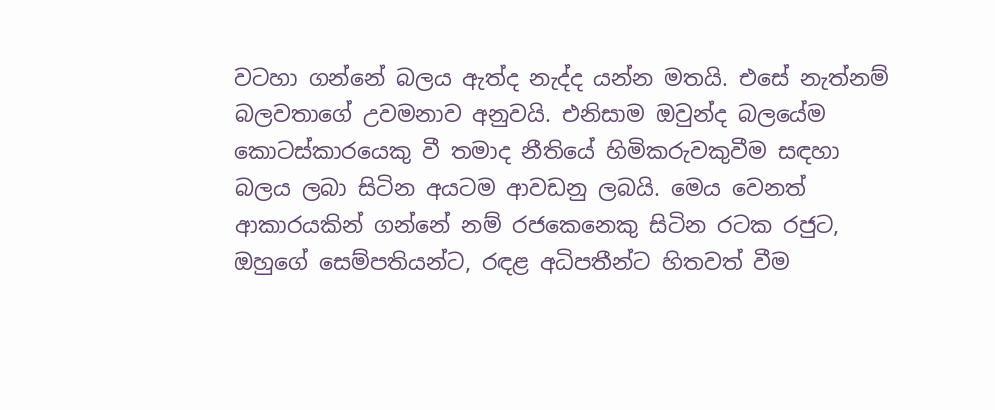වටහා ගන්නේ බලය ඇත්ද නැද්ද යන්න මතයි. එසේ නැත්නම් බලවතාගේ උවමනාව අනුවයි. එනිසාම ඔවුන්ද බලයේම කොටස්කාරයෙකු වී තමාද නීතියේ හිමිකරුවකුවීම සඳහා බලය ලබා සිටින අයටම ආවඩනු ලබයි. මෙය වෙනත් ආකාරයකින් ගන්නේ නම් රජකෙනෙකු සිටින රටක රජුට, ඔහුගේ සෙම්පතියන්ට, රඳළ අධිපතීන්ට හිතවත් වීම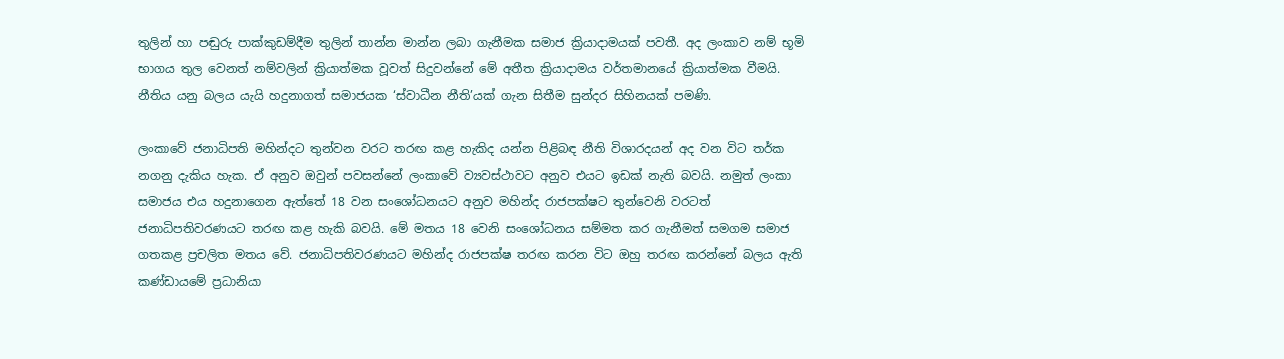තුලින් හා පඬුරු පාක්කුඩම්දීම තුලින් තාන්න මාන්න ලබා ගැනීමක සමාජ ක්‍රියාදාමයක් පවතී. අද ලංකාව නම් භූමි භාගය තුල වෙනත් නම්වලින් ක්‍රියාත්මක වූවත් සිදුවන්නේ මේ අතීත ක්‍රියාදාමය වර්තමානයේ ක්‍රියාත්මක වීමයි. නීතිය යනු බලය යැයි හදුනාගත් සමාජයක ‘ස්වාධීන නීති’යක් ගැන සිතීම සුන්දර සිහිනයක් පමණි.

ලංකාවේ ජනාධිපති මහින්දට තුන්වන වරට තරඟ කළ හැකිද යන්න පිළිබඳ නීති විශාරදයන් අද වන විට තර්ක නගනු දැකිය හැක. ඒ අනුව ඔවුන් පවසන්නේ ලංකාවේ ව්‍යවස්ථාවට අනුව එයට ඉඩක් නැති බවයි. නමුත් ලංකා සමාජය එය හදුනාගෙන ඇත්තේ 18 වන සංශෝධනයට අනුව මහින්ද රාජපක්ෂට තුන්වෙනි වරටත් ජනාධිපතිවරණයට තරඟ කළ හැකි බවයි. මේ මතය 18 වෙනි සංශෝධනය සම්මත කර ගැනීමත් සමගම සමාජ ගතකළ ප්‍රචලිත මතය වේ. ජනාධිපතිවරණයට මහින්ද රාජපක්ෂ තරඟ කරන විට ඔහු තරඟ කරන්නේ බලය ඇති කණ්ඩායමේ ප්‍රධානියා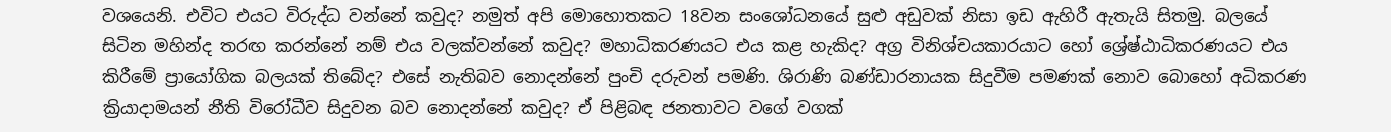වශයෙනි. එවිට එයට විරුද්ධ වන්නේ කවුද? නමුත් අපි මොහොතකට 18වන සංශෝධනයේ සුළු අඩුවක් නිසා ඉඩ ඇහිරී ඇතැයි සිතමු. බලයේ සිටින මහින්ද තරඟ කරන්නේ නම් එය වලක්වන්නේ කවුද? මහාධිකරණයට එය කළ හැකිද? අග්‍ර විනිශ්චයකාරයාට හෝ ශ්‍රේෂ්ඨාධිකරණයට එය කිරීමේ ප්‍රායෝගික බලයක් තිබේද? එසේ නැතිබව නොදන්නේ පුංචි දරුවන් පමණි. ශිරාණි බණ්ඩාරනායක සිදුවීම පමණක් නොව බොහෝ අධිකරණ ක්‍රියාදාමයන් නීති විරෝධීව සිදුවන බව නොදන්නේ කවුද? ඒ පිළිබඳ ජනතාවට වගේ වගක්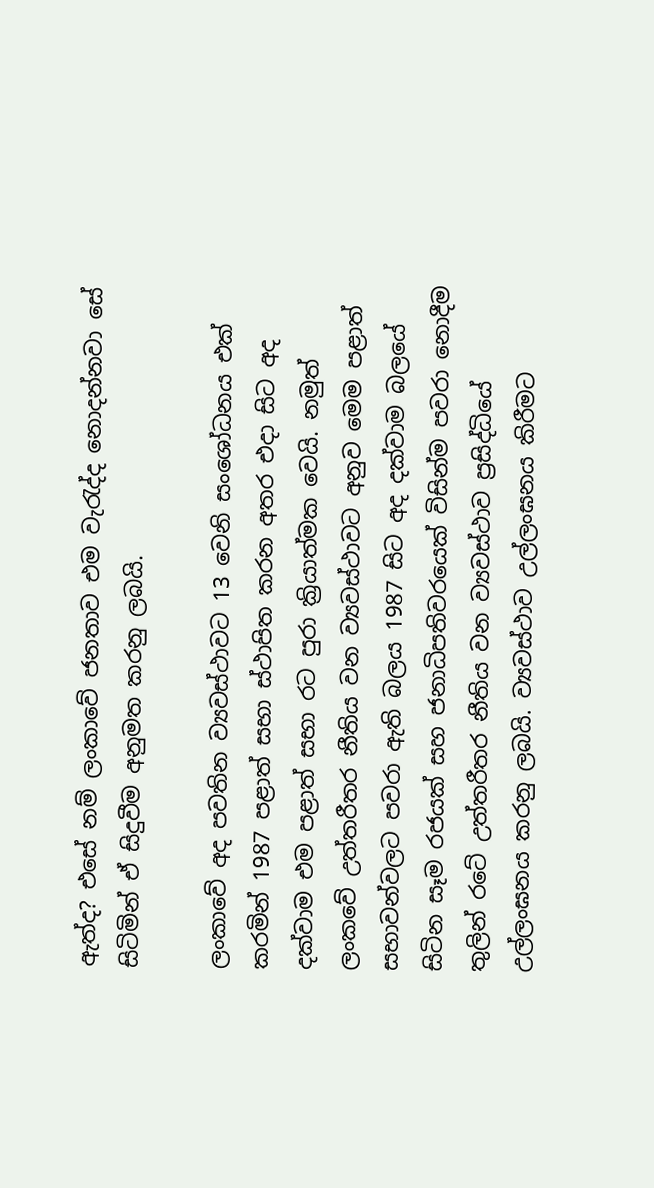ඇත්ද? එසේ නම් ලංකාවේ ජනතාව එම වැරැද්ද නොදන්නවා සේ සිටිමින් ඒ සිදුවීම අනුමත කරනු ලබයි.

ලංකාවේ අද පවතින ව්‍යවස්ථාවට 13 වෙනි සංශෝධනය එක් කරමින් 1987 පළාත් සභා ස්ථාපිත කරන අතර එදා සිට අද දක්වාම එම පළාත් සභා රට පුරා ක්‍රියාත්මක වෙයි. නමුත් ලංකවේ උත්තරීතර නීතිය වන ව්‍යවස්ථාවට අනුව මෙම පළාත් සභාවන්වලට පවරා ඇති බලය 1987 සිට අද දක්වාම බලයේ සිටින සෑම රජයක් සහ ජනාධිපතිවරයෙක් විසින්ම පවරා නොදීම තුලින් රටේ උත්තරීතර නීතිය වන ව්‍යවස්ථාව ප්‍රසිද්ධියේ උල්ලංඝනය කරනු ලබයි. ව්‍යවස්ථාව උල්ලංඝනය කිරීමට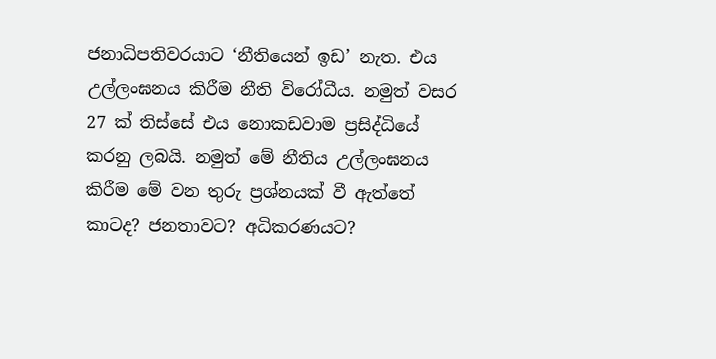ජනාධිපතිවරයාට ‘නීතියෙන් ඉඩ’ නැත. එය උල්ලංඝනය කිරීම නීති විරෝධීය. නමුත් වසර 27 ක් තිස්සේ එය නොකඩවාම ප්‍රසිද්ධියේ කරනු ලබයි. නමුත් මේ නීතිය උල්ලංඝනය කිරීම මේ වන තුරු ප්‍රශ්නයක් වී ඇත්තේ කාටද? ජනතාවට? අධිකරණයට?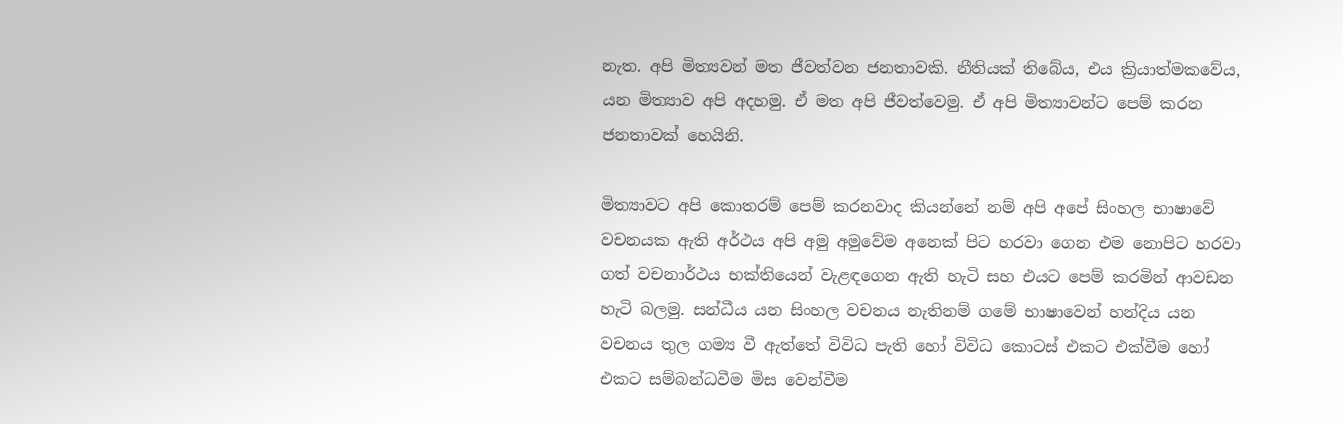නැත. අපි මිත්‍යවන් මත ජීවත්වන ජනතාවකි. නීතියක් තිබේය, එය ක්‍රියාත්මකවේය, යන මිත්‍යාව අපි අදහමු. ඒ මත අපි ජීවත්වෙමු. ඒ අපි මිත්‍යාවන්ට පෙම් කරන ජනතාවක් හෙයිනි.

මිත්‍යාවට අපි කොතරම් පෙම් කරනවාද කියන්නේ නම් අපි අපේ සිංහල භාෂාවේ වචනයක ඇති අර්ථය අපි අමු අමුවේම අනෙක් පිට හරවා ගෙන එම නොපිට හරවා ගත් වචනාර්ථය භක්තියෙන් වැළඳගෙන ඇති හැටි සහ එයට පෙම් කරමින් ආවඩන හැටි බලමු. සන්ධීය යන සිංහල වචනය නැතිනම් ගමේ භාෂාවෙන් හන්දිය යන වචනය තුල ගම්‍ය වී ඇත්තේ විවිධ පැති හෝ විවිධ කොටස් එකට එක්වීම හෝ එකට සම්බන්ධවීම මිස වෙන්වීම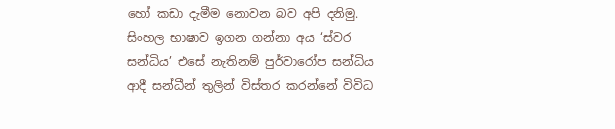හෝ කඩා දැමීම නොවන බව අපි දනිමු. සිංහල භාෂාව ඉගන ගන්නා අය ‘ස්වර සන්ධිය’ එසේ නැතිනම් පුර්වාරෝප සන්ධිය ආදී සන්ධීන් තුලින් විස්තර කරන්නේ විවිධ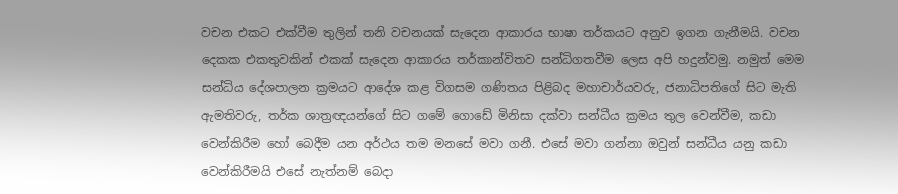වචන එකට එක්වීම තුලින් තනි වචනයක් සැදෙන ආකාරය භාෂා තර්කයට අනුව ඉගන ගැනීමයි. වචන දෙකක එකතුවකින් එකක් සැදෙන ආකාරය තර්කාන්විතව සන්ධිගතවීම ලෙස අපි හදුන්වමු. නමුත් මෙම සන්ධිය දේශපාලන ක්‍රමයට ආදේශ කළ විගසම ගණිතය පිළිබද මහාචාර්යවරු, ජනාධිපතිගේ සිට මැති ඇමතිවරු, තර්ක ශාත්‍රඥයන්ගේ සිට ගමේ ගොඩේ මිනිසා දක්වා සන්ධීය ක්‍රමය තුල වෙන්වීම, කඩා වෙන්කිරීම හෝ බෙදීම යන අර්ථය තම මනසේ මවා ගනී. එසේ මවා ගන්නා ඔවුන් සන්ධීය යනු කඩා වෙන්කිරීමයි එසේ නැත්නම් බෙදා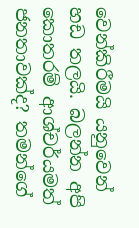වෙන්කිරීමයි යනුවෙන් හඩ තලයි. බලන්න අපි කොතරම් ආශ්චර්යමත් ජනතාවක්ද? තමන්ගේ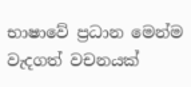භාෂාවේ ප්‍රධාන මෙන්ම වැදගත් වචනයක්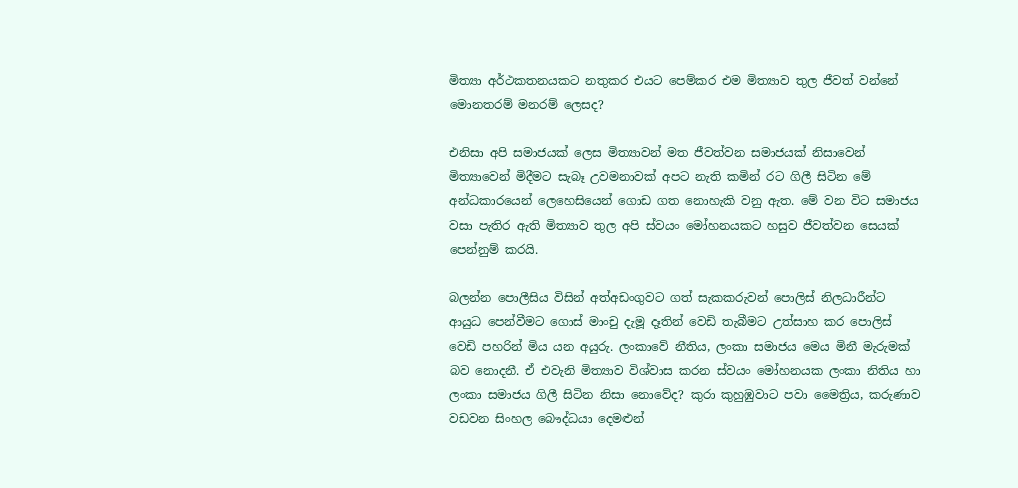මිත්‍යා අර්ථකතනයකට නතුකර එයට පෙම්කර එම මිත්‍යාව තුල ජීවත් වන්නේ මොනතරම් මනරම් ලෙසද?

එනිසා අපි සමාජයක් ලෙස මිත්‍යාවන් මත ජීවත්වන සමාජයක් නිසාවෙන් මිත්‍යාවෙන් මිදීමට සැබෑ උවමනාවක් අපට නැති කමින් රට ගිලී සිටින මේ අන්ධකාරයෙන් ලෙහෙසියෙන් ගොඩ ගත නොහැකි වනු ඇත. මේ වන විට සමාජය වසා පැතිර ඇති මිත්‍යාව තුල අපි ස්වයං මෝහනයකට හසුව ජීවත්වන සෙයක් පෙන්නුම් කරයි.

බලන්න පොලීසිය විසින් අත්අඩංගුවට ගත් සැකකරුවන් පොලිස් නිලධාරීන්ට ආයුධ පෙන්වීමට ගොස් මාංචු දැමූ දෑතින් වෙඩි තැබීමට උත්සාහ කර පොලිස් වෙඩි පහරින් මිය යන අයුරු. ලංකාවේ නීතිය, ලංකා සමාජය මෙය මිනී මැරුමක් බව නොදනී. ඒ එවැනි මිත්‍යාව විශ්වාස කරන ස්වයං මෝහනයක ලංකා නිතිය හා ලංකා සමාජය ගිලී සිටින නිසා නොවේද? කුරා කුහුඹුවාට පවා මෛත්‍රිය, කරුණාව වඩවන සිංහල බෞද්ධයා දෙමළුන්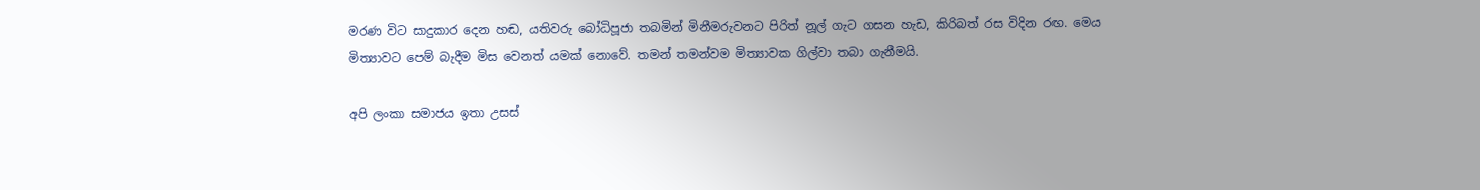මරණ විට සාදුකාර දෙන හඬ, යතිවරු බෝධිපූජා තබමින් මිනීමරුවනට පිරිත් නූල් ගැට ගසන හැඩ, කිරිබත් රස විදින රඟ. මෙය මිත්‍යාවට පෙම් බැදීම මිස වෙනත් යමක් නොවේ. තමන් තමන්වම මිත්‍යාවක ගිල්වා තබා ගැනීමයි.

අපි ලංකා සමාජය ඉතා උසස්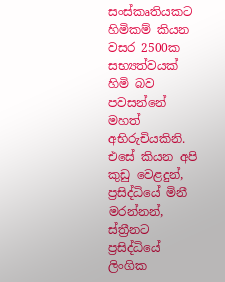සංස්කෘතියකට හිමිකම් කියන වසර 2500ක සභ්‍යත්වයක් හිමි බව පවසන්නේ මහත් අභිරුචියකිනි. එසේ කියන අපි කුඩු වෙළදුන්, ප්‍රසිද්ධියේ මිනී මරන්නන්, ස්ත්‍රීනට ප්‍රසිද්ධියේ ලිංගික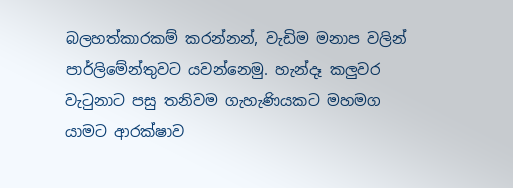බලහත්කාරකම් කරන්නන්, වැඩිම මනාප වලින් පාර්ලිමේන්තුවට යවන්නෙමු. හැන්දෑ කලුවර වැටුනාට පසු තනිවම ගැහැණියකට මහමග යාමට ආරක්ෂාව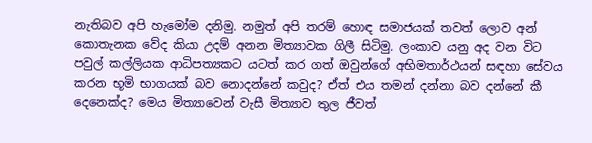නැතිබව අපි හැමෝම දනිමු. නමුත් අපි තරම් හොඳ සමාජයක් තවත් ලොව අන් කොතැනක වේද කියා උදම් අනන මිත්‍යාවක ගිලී සිටිමු. ලංකාව යනු අද වන විට පවුල් කල්ලියක ආධිපත්‍යකට යටත් කර ගත් ඔවුන්ගේ අභිමතාර්ථයන් සඳහා සේවය කරන භූමි භාගයක් බව නොදන්නේ කවුද? ඒත් එය තමන් දන්නා බව දන්නේ කී දෙනෙක්ද? මෙය මිත්‍යාවෙන් වැසී මිත්‍යාව තුල ජීවත්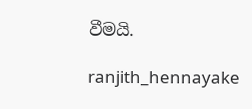වීමයි.

ranjith_hennayake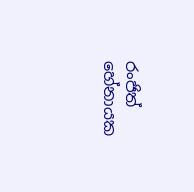රංජිත් හේනායක